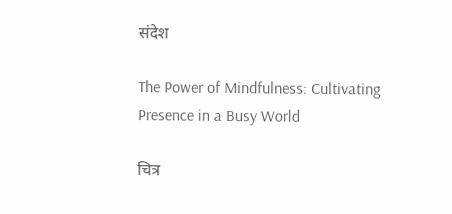संदेश

The Power of Mindfulness: Cultivating Presence in a Busy World

चित्र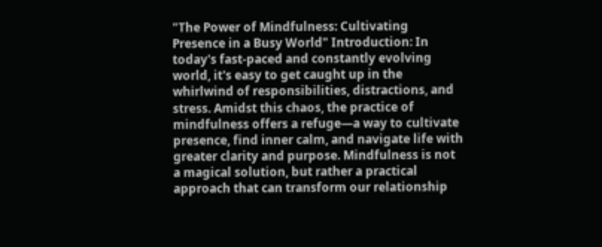"The Power of Mindfulness: Cultivating Presence in a Busy World" Introduction: In today's fast-paced and constantly evolving world, it's easy to get caught up in the whirlwind of responsibilities, distractions, and stress. Amidst this chaos, the practice of mindfulness offers a refuge—a way to cultivate presence, find inner calm, and navigate life with greater clarity and purpose. Mindfulness is not a magical solution, but rather a practical approach that can transform our relationship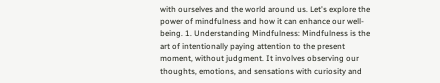with ourselves and the world around us. Let's explore the power of mindfulness and how it can enhance our well-being. 1. Understanding Mindfulness: Mindfulness is the art of intentionally paying attention to the present moment, without judgment. It involves observing our thoughts, emotions, and sensations with curiosity and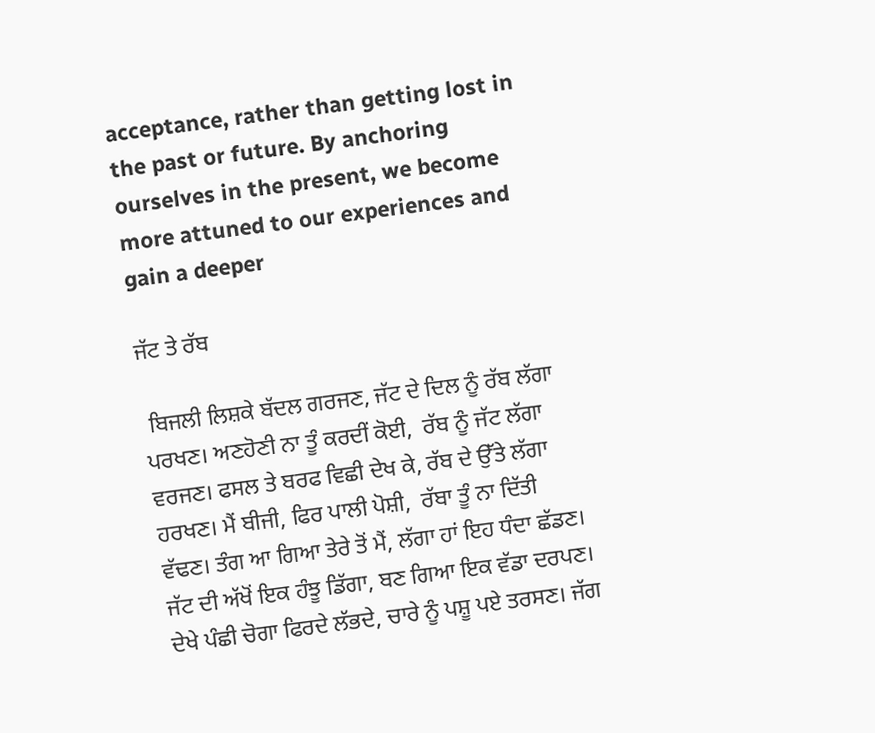acceptance, rather than getting lost in the past or future. By anchoring ourselves in the present, we become more attuned to our experiences and gain a deeper

ਜੱਟ ਤੇ ਰੱਬ

 ਬਿਜਲੀ ਲਿਸ਼ਕੇ ਬੱਦਲ ਗਰਜਣ, ਜੱਟ ਦੇ ਦਿਲ ਨੂੰ ਰੱਬ ਲੱਗਾ ਪਰਖਣ। ਅਣਹੋਣੀ ਨਾ ਤੂੰ ਕਰਦੀਂ ਕੋਈ,  ਰੱਬ ਨੂੰ ਜੱਟ ਲੱਗਾ ਵਰਜਣ। ਫਸਲ ਤੇ ਬਰਫ ਵਿਛੀ ਦੇਖ ਕੇ, ਰੱਬ ਦੇ ਉੱਤੇ ਲੱਗਾ ਹਰਖਣ। ਮੈਂ ਬੀਜੀ, ਫਿਰ ਪਾਲੀ ਪੋਸ਼ੀ,  ਰੱਬਾ ਤੂੰ ਨਾ ਦਿੱਤੀ ਵੱਢਣ। ਤੰਗ ਆ ਗਿਆ ਤੇਰੇ ਤੋਂ ਮੈਂ, ਲੱਗਾ ਹਾਂ ਇਹ ਧੰਦਾ ਛੱਡਣ। ਜੱਟ ਦੀ ਅੱਖੋਂ ਇਕ ਹੰਝੂ ਡਿੱਗਾ, ਬਣ ਗਿਆ ਇਕ ਵੱਡਾ ਦਰਪਣ। ਦੇਖੇ ਪੰਛੀ ਚੋਗਾ ਫਿਰਦੇ ਲੱਭਦੇ, ਚਾਰੇ ਨੂੰ ਪਸ਼ੂ ਪਏ ਤਰਸਣ। ਜੱਗ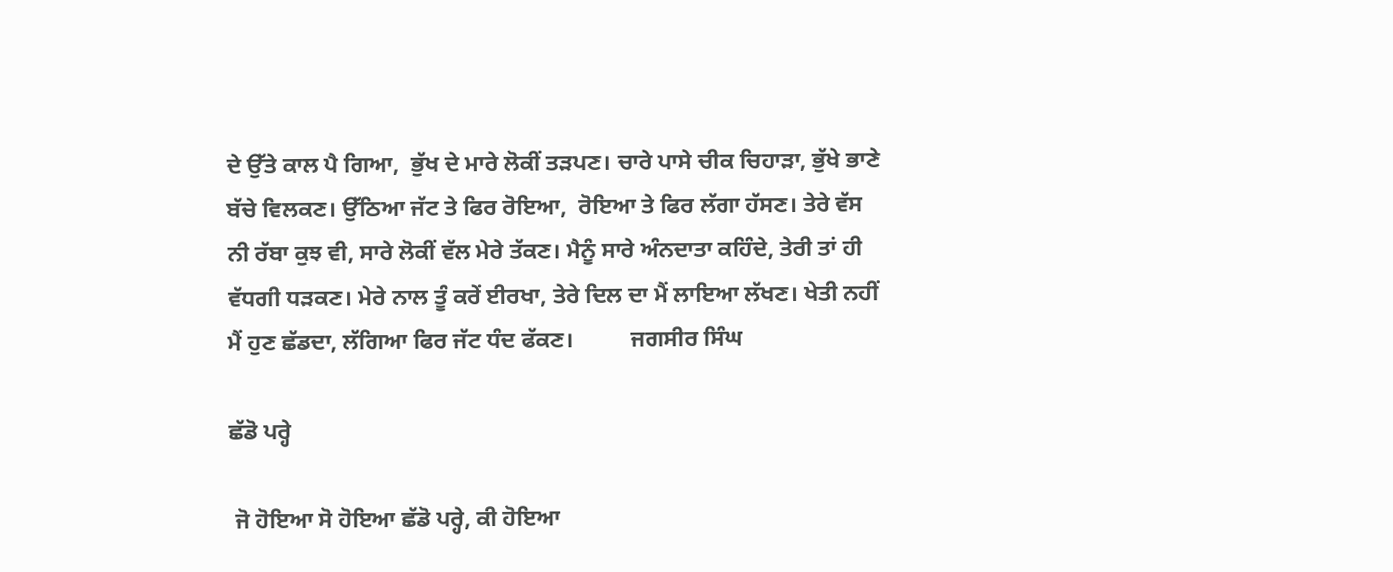ਦੇ ਉੱਤੇ ਕਾਲ ਪੈ ਗਿਆ,  ਭੁੱਖ ਦੇ ਮਾਰੇ ਲੋਕੀਂ ਤੜਪਣ। ਚਾਰੇ ਪਾਸੇ ਚੀਕ ਚਿਹਾੜਾ, ਭੁੱਖੇ ਭਾਣੇ ਬੱਚੇ ਵਿਲਕਣ। ਉੱਠਿਆ ਜੱਟ ਤੇ ਫਿਰ ਰੋਇਆ,  ਰੋਇਆ ਤੇ ਫਿਰ ਲੱਗਾ ਹੱਸਣ। ਤੇਰੇ ਵੱਸ ਨੀ ਰੱਬਾ ਕੁਝ ਵੀ, ਸਾਰੇ ਲੋਕੀਂ ਵੱਲ ਮੇਰੇ ਤੱਕਣ। ਮੈਨੂੰ ਸਾਰੇ ਅੰਨਦਾਤਾ ਕਹਿੰਦੇ, ਤੇਰੀ ਤਾਂ ਹੀ ਵੱਧਗੀ ਧੜਕਣ। ਮੇਰੇ ਨਾਲ ਤੂੰ ਕਰੇਂ ਈਰਖਾ, ਤੇਰੇ ਦਿਲ ਦਾ ਮੈਂ ਲਾਇਆ ਲੱਖਣ। ਖੇਤੀ ਨਹੀਂ ਮੈਂ ਹੁਣ ਛੱਡਦਾ, ਲੱਗਿਆ ਫਿਰ ਜੱਟ ਧੰਦ ਫੱਕਣ।          ਜਗਸੀਰ ਸਿੰਘ

ਛੱਡੋ ਪਰ੍ਹੇ

 ਜੋ ਹੋਇਆ ਸੋ ਹੋਇਆ ਛੱਡੋ ਪਰ੍ਹੇ, ਕੀ ਹੋਇਆ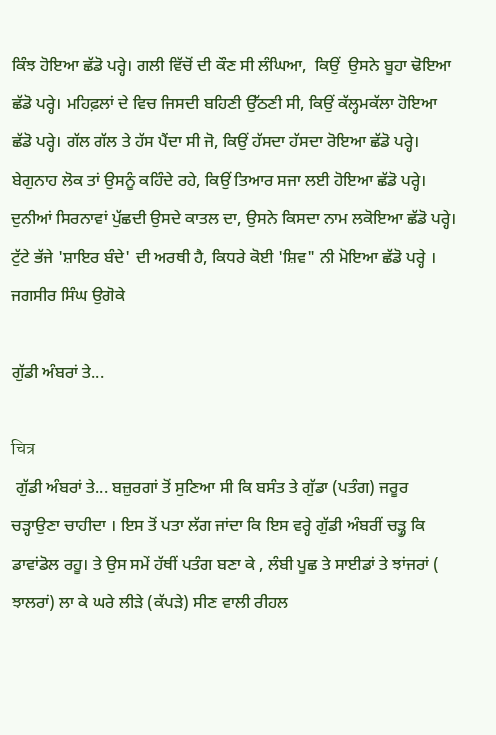ਕਿੰਝ ਹੋਇਆ ਛੱਡੋ ਪਰ੍ਹੇ। ਗਲੀ ਵਿੱਚੋਂ ਦੀ ਕੌਣ ਸੀ ਲੰਘਿਆ,  ਕਿਉਂ  ਉਸਨੇ ਬੂਹਾ ਢੋਇਆ ਛੱਡੋ ਪਰ੍ਹੇ। ਮਹਿਫ਼ਲਾਂ ਦੇ ਵਿਚ ਜਿਸਦੀ ਬਹਿਣੀ ਉੱਠਣੀ ਸੀ, ਕਿਉਂ ਕੱਲ੍ਹਮਕੱਲਾ ਹੋਇਆ ਛੱਡੋ ਪਰ੍ਹੇ। ਗੱਲ ਗੱਲ ਤੇ ਹੱਸ ਪੈਂਦਾ ਸੀ ਜੋ, ਕਿਉਂ ਹੱਸਦਾ ਹੱਸਦਾ ਰੋਇਆ ਛੱਡੋ ਪਰ੍ਹੇ। ਬੇਗੁਨਾਹ ਲੋਕ ਤਾਂ ਉਸਨੂੰ ਕਹਿੰਦੇ ਰਹੇ, ਕਿਉਂ ਤਿਆਰ ਸਜਾ ਲਈ ਹੋਇਆ ਛੱਡੋ ਪਰ੍ਹੇ।  ਦੁਨੀਆਂ ਸਿਰਨਾਵਾਂ ਪੁੱਛਦੀ ਉਸਦੇ ਕਾਤਲ ਦਾ, ਉਸਨੇ ਕਿਸਦਾ ਨਾਮ ਲਕੋਇਆ ਛੱਡੋ ਪਰ੍ਹੇ।  ਟੁੱਟੇ ਭੱਜੇ 'ਸ਼ਾਇਰ ਬੰਦੇ' ਦੀ ਅਰਥੀ ਹੈ, ਕਿਧਰੇ ਕੋਈ 'ਸ਼ਿਵ" ਨੀ ਮੋਇਆ ਛੱਡੋ ਪਰ੍ਹੇ । ਜਗਸੀਰ ਸਿੰਘ ਉਗੋਕੇ

ਗੁੱਡੀ ਅੰਬਰਾਂ ਤੇ...

चित्र
 ਗੁੱਡੀ ਅੰਬਰਾਂ ਤੇ... ਬਜ਼ੁਰਗਾਂ ਤੋਂ ਸੁਣਿਆ ਸੀ ਕਿ ਬਸੰਤ ਤੇ ਗੁੱਡਾ (ਪਤੰਗ) ਜਰੂਰ ਚੜ੍ਹਾਉਣਾ ਚਾਹੀਦਾ । ਇਸ ਤੋਂ ਪਤਾ ਲੱਗ ਜਾਂਦਾ ਕਿ ਇਸ ਵਰ੍ਹੇ ਗੁੱਡੀ ਅੰਬਰੀਂ ਚੜ੍ਹੂ ਕਿ ਡਾਵਾਂਡੋਲ ਰਹੂ। ਤੇ ਉਸ ਸਮੇਂ ਹੱਥੀਂ ਪਤੰਗ ਬਣਾ ਕੇ , ਲੰਬੀ ਪੂਛ ਤੇ ਸਾਈਡਾਂ ਤੇ ਝਾਂਜਰਾਂ ( ਝਾਲਰਾਂ) ਲਾ ਕੇ ਘਰੇ ਲੀੜੇ (ਕੱਪੜੇ) ਸੀਣ ਵਾਲੀ ਰੀਹਲ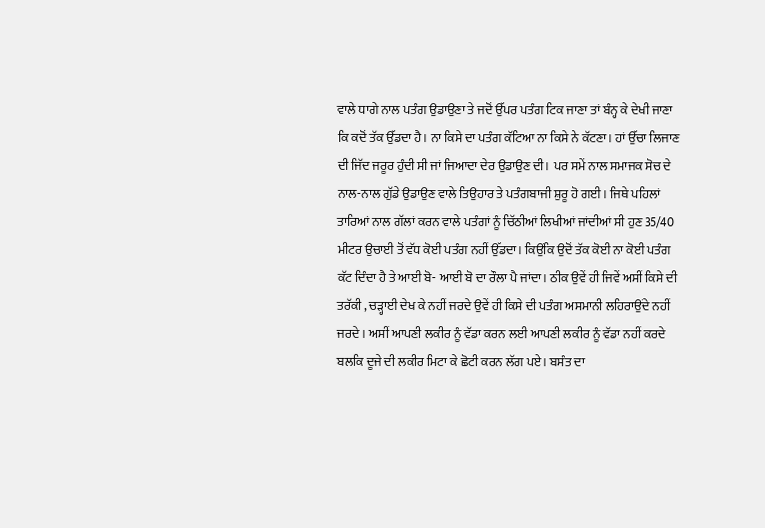ਵਾਲੇ ਧਾਗੇ ਨਾਲ ਪਤੰਗ ਉਡਾਉਣਾ ਤੇ ਜਦੋਂ ਉੱਪਰ ਪਤੰਗ ਟਿਕ ਜਾਣਾ ਤਾਂ ਬੰਨ੍ਹ ਕੇ ਦੇਖੀ ਜਾਣਾ ਕਿ ਕਦੋਂ ਤੱਕ ਉੱਡਦਾ ਹੈ। ਨਾ ਕਿਸੇ ਦਾ ਪਤੰਗ ਕੱਟਿਆ ਨਾ ਕਿਸੇ ਨੇ ਕੱਟਣਾ। ਹਾਂ ਉੱਚਾ ਲਿਜਾਣ ਦੀ ਜਿੱਦ ਜਰੂਰ ਹੁੰਦੀ ਸੀ ਜਾਂ ਜਿਆਦਾ ਦੇਰ ਉਡਾਉਣ ਦੀ।  ਪਰ ਸਮੇਂ ਨਾਲ ਸਮਾਜਕ ਸੋਚ ਦੇ ਨਾਲ-ਨਾਲ ਗੁੱਡੇ ਉਡਾਉਣ ਵਾਲੇ ਤਿਉਹਾਰ ਤੇ ਪਤੰਗਬਾਜੀ ਸ਼ੁਰੂ ਹੋ ਗਈ। ਜਿਥੇ ਪਹਿਲਾਂ ਤਾਰਿਆਂ ਨਾਲ ਗੱਲਾਂ ਕਰਨ ਵਾਲੇ ਪਤੰਗਾਂ ਨੂੰ ਚਿੱਠੀਆਂ ਲਿਖੀਆਂ ਜਾਂਦੀਆਂ ਸੀ ਹੁਣ 35/40 ਮੀਟਰ ਉਚਾਈ ਤੋਂ ਵੱਧ ਕੋਈ ਪਤੰਗ ਨਹੀਂ ਉੱਡਦਾ। ਕਿਉਂਕਿ ਉਦੋਂ ਤੱਕ ਕੋਈ ਨਾ ਕੋਈ ਪਤੰਗ ਕੱਟ ਦਿੰਦਾ ਹੈ ਤੇ ਆਈ ਬੋ- ਆਈ ਬੋ ਦਾ ਰੌਲਾ ਪੈ ਜਾਂਦਾ। ਠੀਕ ਉਵੇਂ ਹੀ ਜਿਵੇਂ ਅਸੀਂ ਕਿਸੇ ਦੀ ਤਰੱਕੀ , ਚੜ੍ਹਾਈ ਦੇਖ ਕੇ ਨਹੀਂ ਜਰਦੇ ਉਵੇਂ ਹੀ ਕਿਸੇ ਦੀ ਪਤੰਗ ਅਸਮਾਨੀ ਲਹਿਰਾਉਂਦੇ ਨਹੀਂ ਜਰਦੇ। ਅਸੀਂ ਆਪਣੀ ਲਕੀਰ ਨੂੰ ਵੱਡਾ ਕਰਨ ਲਈ ਆਪਣੀ ਲਕੀਰ ਨੂੰ ਵੱਡਾ ਨਹੀਂ ਕਰਦੇ ਬਲਕਿ ਦੂਜੇ ਦੀ ਲਕੀਰ ਮਿਟਾ ਕੇ ਛੋਟੀ ਕਰਨ ਲੱਗ ਪਏ। ਬਸੰਤ ਦਾ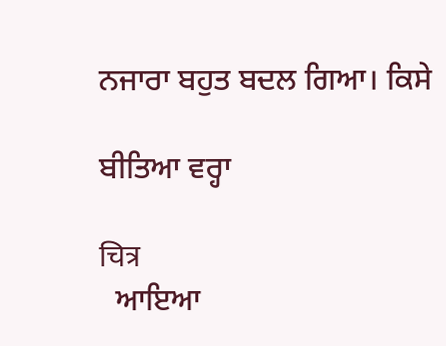ਨਜਾਰਾ ਬਹੁਤ ਬਦਲ ਗਿਆ। ਕਿਸੇ

ਬੀਤਿਆ ਵਰ੍ਹਾ

चित्र
  ਆਇਆ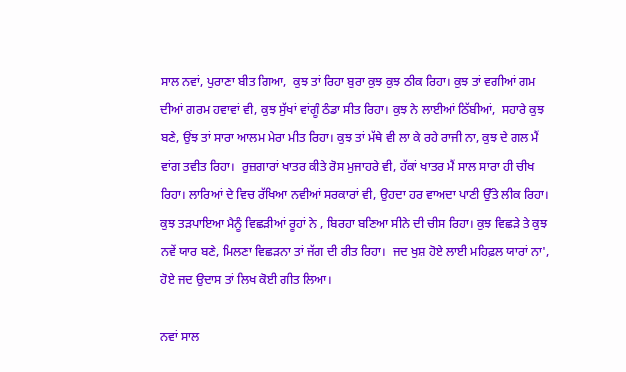ਸਾਲ ਨਵਾਂ, ਪੁਰਾਣਾ ਬੀਤ ਗਿਆ,  ਕੁਝ ਤਾਂ ਰਿਹਾ ਬੁਰਾ ਕੁਝ ਕੁਝ ਠੀਕ ਰਿਹਾ। ਕੁਝ ਤਾਂ ਵਗੀਆਂ ਗਮ ਦੀਆਂ ਗਰਮ ਹਵਾਵਾਂ ਵੀ, ਕੁਝ ਸੁੱਖਾਂ ਵਾਂਗੂੰ ਠੰਡਾ ਸੀਤ ਰਿਹਾ। ਕੁਝ ਨੇ ਲਾਈਆਂ ਠਿੱਬੀਆਂ,  ਸਹਾਰੇ ਕੁਝ ਬਣੇ, ਉਂਝ ਤਾਂ ਸਾਰਾ ਆਲਮ ਮੇਰਾ ਮੀਤ ਰਿਹਾ। ਕੁਝ ਤਾਂ ਮੱਥੇ ਵੀ ਲਾ ਕੇ ਰਹੇ ਰਾਜੀ ਨਾ, ਕੁਝ ਦੇ ਗਲ ਮੈਂ ਵਾਂਗ ਤਵੀਤ ਰਿਹਾ।  ਰੁਜ਼ਗਾਰਾਂ ਖਾਤਰ ਕੀਤੇ ਰੋਸ ਮੁਜਾਹਰੇ ਵੀ, ਹੱਕਾਂ ਖਾਤਰ ਮੈਂ ਸਾਲ ਸਾਰਾ ਹੀ ਚੀਖ ਰਿਹਾ। ਲਾਰਿਆਂ ਦੇ ਵਿਚ ਰੱਖਿਆ ਨਵੀਆਂ ਸਰਕਾਰਾਂ ਵੀ, ਉਹਦਾ ਹਰ ਵਾਅਦਾ ਪਾਣੀ ਉੱਤੇ ਲੀਕ ਰਿਹਾ।  ਕੁਝ ਤੜਪਾਇਆ ਮੈਨੂੰ ਵਿਛੜੀਆਂ ਰੂਹਾਂ ਨੇ , ਬਿਰਹਾ ਬਣਿਆ ਸੀਨੇ ਦੀ ਚੀਸ ਰਿਹਾ। ਕੁਝ ਵਿਛੜੇ ਤੇ ਕੁਝ ਨਵੇਂ ਯਾਰ ਬਣੇ, ਮਿਲਣਾ ਵਿਛੜਨਾ ਤਾਂ ਜੱਗ ਦੀ ਰੀਤ ਰਿਹਾ।  ਜਦ ਖੁਸ਼ ਹੋਏ ਲਾਈ ਮਹਿਫ਼ਲ ਯਾਰਾਂ ਨਾ', ਹੋਏ ਜਦ ਉਦਾਸ ਤਾਂ ਲਿਖ ਕੋਈ ਗੀਤ ਲਿਆ।

ਨਵਾਂ ਸਾਲ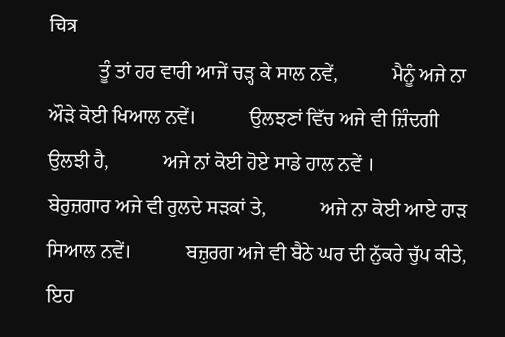चित्र
          ਤੂੰ ਤਾਂ ਹਰ ਵਾਰੀ ਆਜੇਂ ਚੜ੍ਹ ਕੇ ਸਾਲ ਨਵੇਂ,           ਮੈਨੂੰ ਅਜੇ ਨਾ ਔੜੇ ਕੋਈ ਖਿਆਲ ਨਵੇਂ।           ਉਲਝਣਾਂ ਵਿੱਚ ਅਜੇ ਵੀ ਜ਼ਿੰਦਗੀ ਉਲਝੀ ਹੈ,           ਅਜੇ ਨਾਂ ਕੋਈ ਹੋਏ ਸਾਡੇ ਹਾਲ ਨਵੇਂ ।           ਬੇਰੁਜ਼ਗਾਰ ਅਜੇ ਵੀ ਰੁਲਦੇ ਸੜਕਾਂ ਤੇ,           ਅਜੇ ਨਾ ਕੋਈ ਆਏ ਹਾੜ ਸਿਆਲ ਨਵੇਂ।           ਬਜ਼ੁਰਗ ਅਜੇ ਵੀ ਬੈਠੇ ਘਰ ਦੀ ਨੁੱਕਰੇ ਚੁੱਪ ਕੀਤੇ,            ਇਹ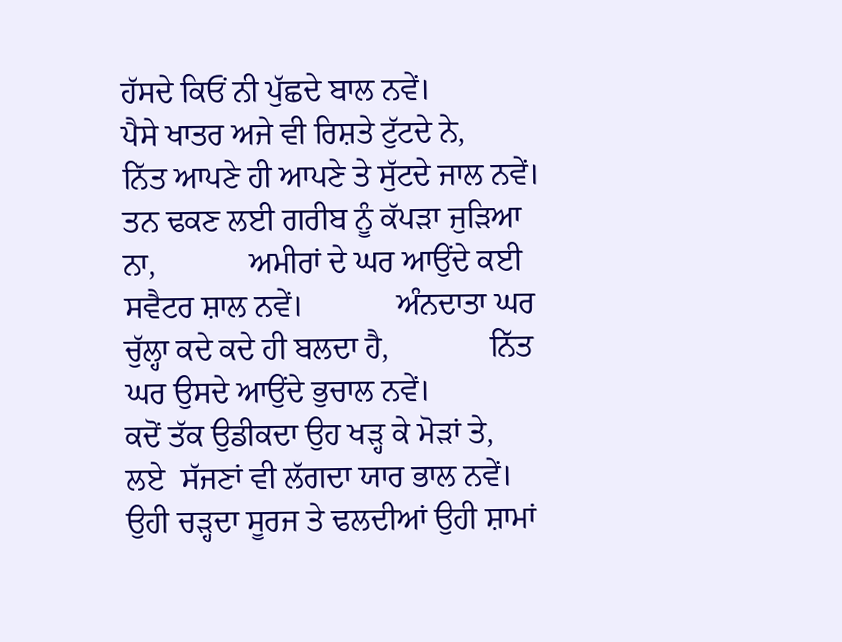ਹੱਸਦੇ ਕਿਓਂ ਨੀ ਪੁੱਛਦੇ ਬਾਲ ਨਵੇਂ।            ਪੈਸੇ ਖਾਤਰ ਅਜੇ ਵੀ ਰਿਸ਼ਤੇ ਟੁੱਟਦੇ ਨੇ,            ਨਿੱਤ ਆਪਣੇ ਹੀ ਆਪਣੇ ਤੇ ਸੁੱਟਦੇ ਜਾਲ ਨਵੇਂ।            ਤਨ ਢਕਣ ਲਈ ਗਰੀਬ ਨੂੰ ਕੱਪੜਾ ਜੁੜਿਆ ਨਾ,            ਅਮੀਰਾਂ ਦੇ ਘਰ ਆਉਂਦੇ ਕਈ ਸਵੈਟਰ ਸ਼ਾਲ ਨਵੇਂ।            ਅੰਨਦਾਤਾ ਘਰ ਚੁੱਲ੍ਹਾ ਕਦੇ ਕਦੇ ਹੀ ਬਲਦਾ ਹੈ,             ਨਿੱਤ ਘਰ ਉਸਦੇ ਆਉਂਦੇ ਭੁਚਾਲ ਨਵੇਂ।             ਕਦੋਂ ਤੱਕ ਉਡੀਕਦਾ ਉਹ ਖੜ੍ਹ ਕੇ ਮੋੜਾਂ ਤੇ,             ਲਏ  ਸੱਜਣਾਂ ਵੀ ਲੱਗਦਾ ਯਾਰ ਭਾਲ ਨਵੇਂ।             ਉਹੀ ਚੜ੍ਹਦਾ ਸੂਰਜ ਤੇ ਢਲਦੀਆਂ ਉਹੀ ਸ਼ਾਮਾਂ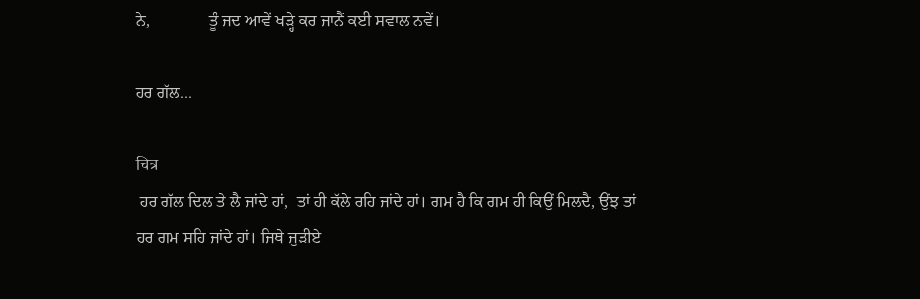ਨੇ,              ਤੂੰ ਜਦ ਆਵੇਂ ਖੜ੍ਹੇ ਕਰ ਜਾਨੈਂ ਕਈ ਸਵਾਲ ਨਵੇਂ।

ਹਰ ਗੱਲ...

चित्र
 ਹਰ ਗੱਲ ਦਿਲ ਤੇ ਲੈ ਜਾਂਦੇ ਹਾਂ,  ਤਾਂ ਹੀ ਕੱਲੇ ਰਹਿ ਜਾਂਦੇ ਹਾਂ। ਗਮ ਹੈ ਕਿ ਗਮ ਹੀ ਕਿਉਂ ਮਿਲਦੈ, ਉਂਝ ਤਾਂ ਹਰ ਗਮ ਸਹਿ ਜਾਂਦੇ ਹਾਂ। ਜਿਥੇ ਜੁੜੀਏ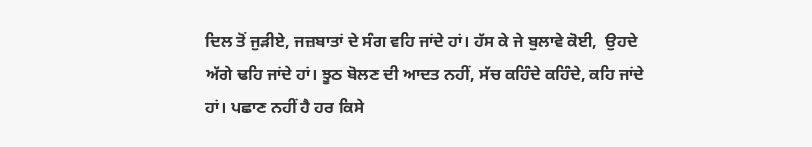ਦਿਲ ਤੋਂ ਜੁੜੀਏ, ਜਜ਼ਬਾਤਾਂ ਦੇ ਸੰਗ ਵਹਿ ਜਾਂਦੇ ਹਾਂ। ਹੱਸ ਕੇ ਜੇ ਬੁਲਾਵੇ ਕੋਈ,  ਉਹਦੇ ਅੱਗੇ ਢਹਿ ਜਾਂਦੇ ਹਾਂ। ਝੂਠ ਬੋਲਣ ਦੀ ਆਦਤ ਨਹੀਂ, ਸੱਚ ਕਹਿੰਦੇ ਕਹਿੰਦੇ, ਕਹਿ ਜਾਂਦੇ ਹਾਂ। ਪਛਾਣ ਨਹੀਂ ਹੈ ਹਰ ਕਿਸੇ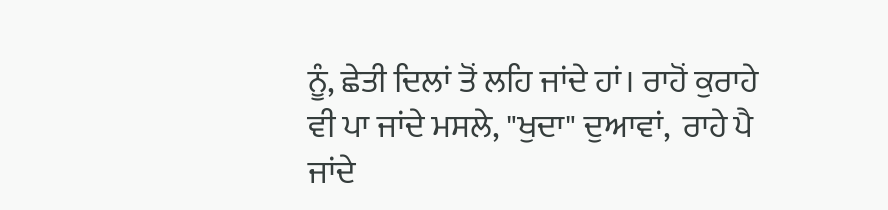ਨੂੰ, ਛੇਤੀ ਦਿਲਾਂ ਤੋਂ ਲਹਿ ਜਾਂਦੇ ਹਾਂ। ਰਾਹੋਂ ਕੁਰਾਹੇ ਵੀ ਪਾ ਜਾਂਦੇ ਮਸਲੇ, "ਖੁਦਾ" ਦੁਆਵਾਂ,  ਰਾਹੇ ਪੈ ਜਾਂਦੇ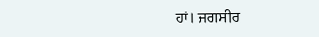ਹਾਂ। ਜਗਸੀਰ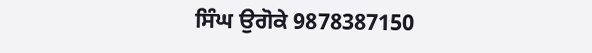ਸਿੰਘ ਉਗੋਕੇ 9878387150